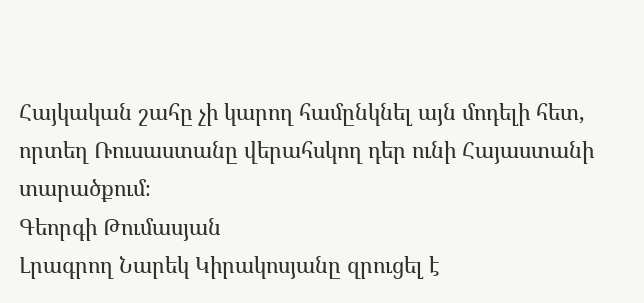Հայկական շահը չի կարող համընկնել այն մոդելի հետ, որտեղ Ռուսաստանը վերահսկող դեր ունի Հայաստանի տարածքում։
Գեորգի Թումասյան
Լրագրող Նարեկ Կիրակոսյանը զրուցել է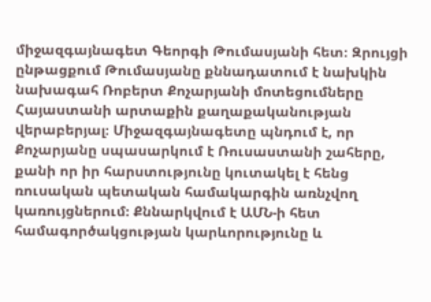միջազգայնագետ Գեորգի Թումասյանի հետ։ Զրույցի ընթացքում Թումասյանը քննադատում է նախկին նախագահ Ռոբերտ Քոչարյանի մոտեցումները Հայաստանի արտաքին քաղաքականության վերաբերյալ։ Միջազգայնագետը պնդում է, որ Քոչարյանը սպասարկում է Ռուսաստանի շահերը, քանի որ իր հարստությունը կուտակել է հենց ռուսական պետական համակարգին առնչվող կառույցներում։ Քննարկվում է ԱՄՆ‑ի հետ համագործակցության կարևորությունը և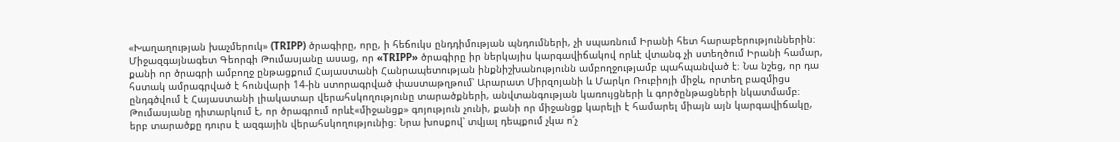«Խաղաղության խաչմերուկ» (TRIPP) ծրագիրը, որը, ի հեճուկս ընդդիմության պնդումների, չի սպառնում Իրանի հետ հարաբերություններին։
Միջազգայնագետ Գեորգի Թումասյանը ասաց, որ «TRIPP» ծրագիրը իր ներկայիս կարգավիճակով որևէ վտանգ չի ստեղծում Իրանի համար, քանի որ ծրագրի ամբողջ ընթացքում Հայաստանի Հանրապետության ինքնիշխանությունն ամբողջությամբ պահպանված է։ Նա նշեց, որ դա հստակ ամրագրված է հունվարի 14-ին ստորագրված փաստաթղթում՝ Արարատ Միրզոյանի և Մարկո Ռուբիոյի միջև, որտեղ բազմիցս ընդգծվում է Հայաստանի լիակատար վերահսկողությունը տարածքների, անվտանգության կառույցների և գործընթացների նկատմամբ։
Թումասյանը դիտարկում է, որ ծրագրում որևէ«միջանցք» գոյություն չունի, քանի որ միջանցք կարելի է համարել միայն այն կարգավիճակը, երբ տարածքը դուրս է ազգային վերահսկողությունից։ Նրա խոսքով՝ տվյալ դեպքում չկա ո՛չ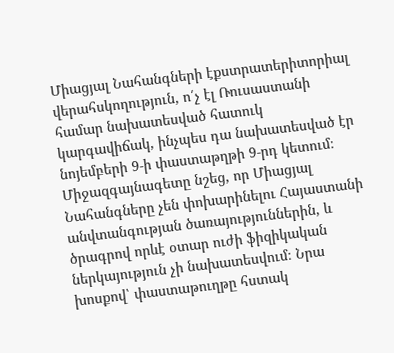Միացյալ Նահանգների էքստրատերիտորիալ վերահսկողություն, ո՛չ էլ Ռուսաստանի համար նախատեսված հատուկ կարգավիճակ, ինչպես դա նախատեսված էր նոյեմբերի 9‑ի փաստաթղթի 9‑րդ կետում։
Միջազգայնագետը նշեց, որ Միացյալ Նահանգները չեն փոխարինելու Հայաստանի անվտանգության ծառայություններին, և ծրագրով որևէ օտար ուժի ֆիզիկական ներկայություն չի նախատեսվում։ Նրա խոսքով՝ փաստաթուղթը հստակ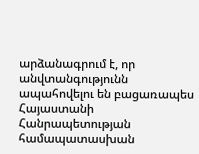արձանագրում է, որ անվտանգությունն ապահովելու են բացառապես Հայաստանի Հանրապետության համապատասխան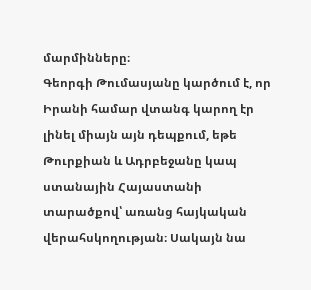մարմինները։
Գեորգի Թումասյանը կարծում է, որ Իրանի համար վտանգ կարող էր լինել միայն այն դեպքում, եթե Թուրքիան և Ադրբեջանը կապ ստանային Հայաստանի տարածքով՝ առանց հայկական վերահսկողության։ Սակայն նա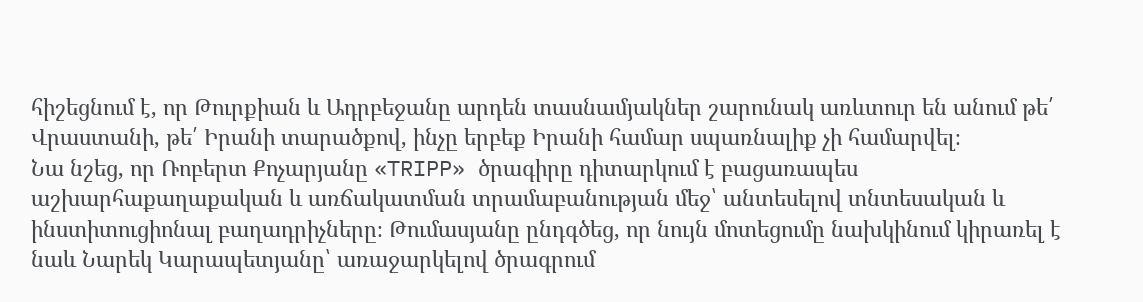հիշեցնում է, որ Թուրքիան և Ադրբեջանը արդեն տասնամյակներ շարունակ առևտուր են անում թե՛ Վրաստանի, թե՛ Իրանի տարածքով, ինչը երբեք Իրանի համար սպառնալիք չի համարվել։
Նա նշեց, որ Ռոբերտ Քոչարյանը «TRIPP» ծրագիրը դիտարկում է բացառապես աշխարհաքաղաքական և առճակատման տրամաբանության մեջ՝ անտեսելով տնտեսական և ինստիտուցիոնալ բաղադրիչները։ Թումասյանը ընդգծեց, որ նույն մոտեցումը նախկինում կիրառել է նաև Նարեկ Կարապետյանը՝ առաջարկելով ծրագրում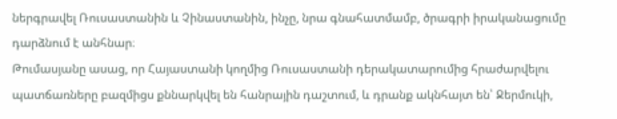ներգրավել Ռուսաստանին և Չինաստանին, ինչը, նրա գնահատմամբ, ծրագրի իրականացումը դարձնում է անհնար։
Թումասյանը ասաց, որ Հայաստանի կողմից Ռուսաստանի դերակատարումից հրաժարվելու պատճառները բազմիցս քննարկվել են հանրային դաշտում, և դրանք ակնհայտ են՝ Ջերմուկի,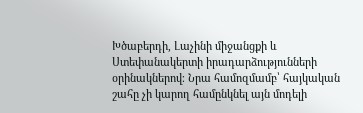Խծաբերդի, Լաչինի միջանցքի և Ստեփանակերտի իրադարձությունների օրինակներով։ Նրա համոզմամբ՝ հայկական շահը չի կարող համընկնել այն մոդելի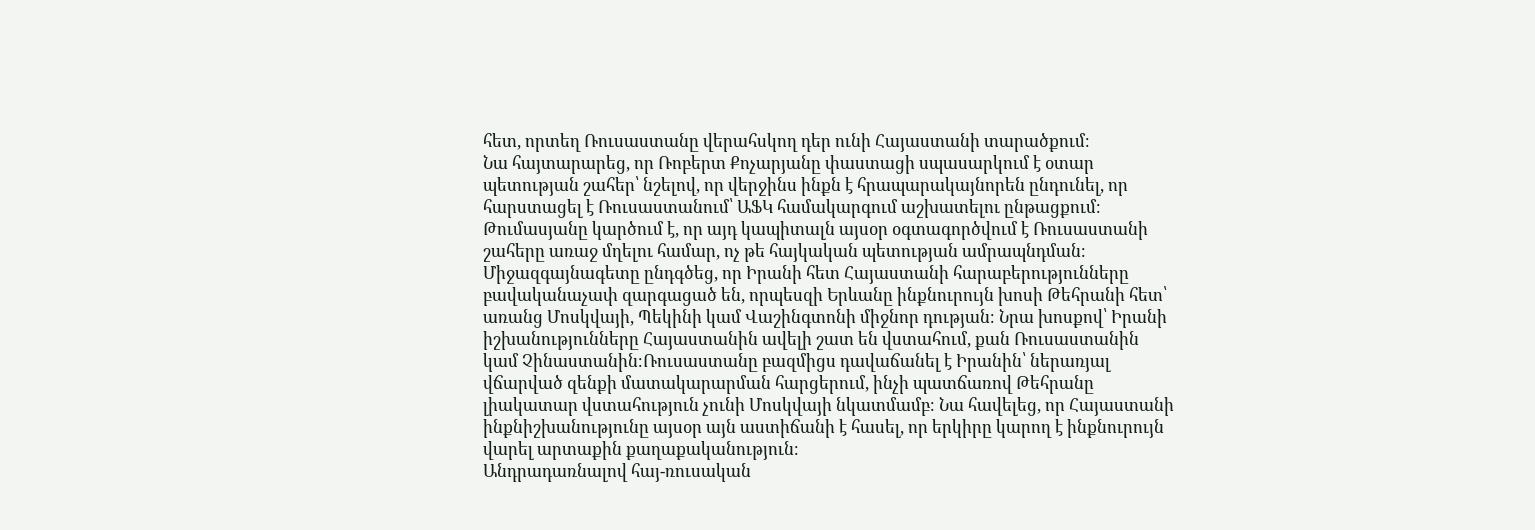հետ, որտեղ Ռուսաստանը վերահսկող դեր ունի Հայաստանի տարածքում։
Նա հայտարարեց, որ Ռոբերտ Քոչարյանը փաստացի սպասարկում է օտար պետության շահեր՝ նշելով, որ վերջինս ինքն է հրապարակայնորեն ընդունել, որ հարստացել է Ռուսաստանում՝ ԱՖԿ համակարգում աշխատելու ընթացքում։ Թումասյանը կարծում է, որ այդ կապիտալն այսօր օգտագործվում է Ռուսաստանի շահերը առաջ մղելու համար, ոչ թե հայկական պետության ամրապնդման։
Միջազգայնագետը ընդգծեց, որ Իրանի հետ Հայաստանի հարաբերությունները բավականաչափ զարգացած են, որպեսզի Երևանը ինքնուրույն խոսի Թեհրանի հետ՝ առանց Մոսկվայի, Պեկինի կամ Վաշինգտոնի միջնոր դության։ Նրա խոսքով՝ Իրանի իշխանությունները Հայաստանին ավելի շատ են վստահում, քան Ռուսաստանին կամ Չինաստանին։Ռուսաստանը բազմիցս դավաճանել է Իրանին՝ ներառյալ վճարված զենքի մատակարարման հարցերում, ինչի պատճառով Թեհրանը լիակատար վստահություն չունի Մոսկվայի նկատմամբ։ Նա հավելեց, որ Հայաստանի ինքնիշխանությունը այսօր այն աստիճանի է հասել, որ երկիրը կարող է ինքնուրույն վարել արտաքին քաղաքականություն։
Անդրադառնալով հայ-ռուսական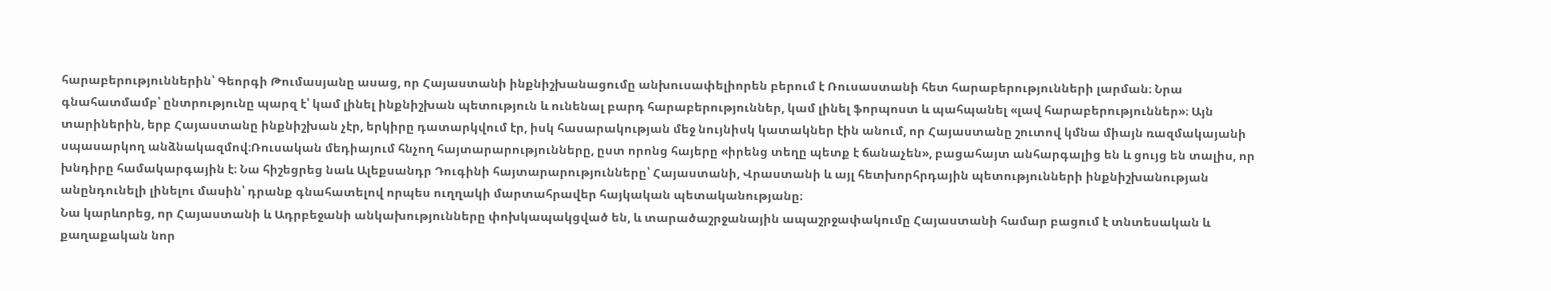հարաբերություններին՝ Գեորգի Թումասյանը ասաց, որ Հայաստանի ինքնիշխանացումը անխուսափելիորեն բերում է Ռուսաստանի հետ հարաբերությունների լարման։ Նրա գնահատմամբ՝ ընտրությունը պարզ է՝ կամ լինել ինքնիշխան պետություն և ունենալ բարդ հարաբերություններ, կամ լինել ֆորպոստ և պահպանել «լավ հարաբերություններ»։ Այն տարիներին, երբ Հայաստանը ինքնիշխան չէր, երկիրը դատարկվում էր, իսկ հասարակության մեջ նույնիսկ կատակներ էին անում, որ Հայաստանը շուտով կմնա միայն ռազմակայանի սպասարկող անձնակազմով։Ռուսական մեդիայում հնչող հայտարարությունները, ըստ որոնց հայերը «իրենց տեղը պետք է ճանաչեն», բացահայտ անհարգալից են և ցույց են տալիս, որ խնդիրը համակարգային է։ Նա հիշեցրեց նաև Ալեքսանդր Դուգինի հայտարարությունները՝ Հայաստանի, Վրաստանի և այլ հետխորհրդային պետությունների ինքնիշխանության անընդունելի լինելու մասին՝ դրանք գնահատելով որպես ուղղակի մարտահրավեր հայկական պետականությանը։
Նա կարևորեց, որ Հայաստանի և Ադրբեջանի անկախությունները փոխկապակցված են, և տարածաշրջանային ապաշրջափակումը Հայաստանի համար բացում է տնտեսական և քաղաքական նոր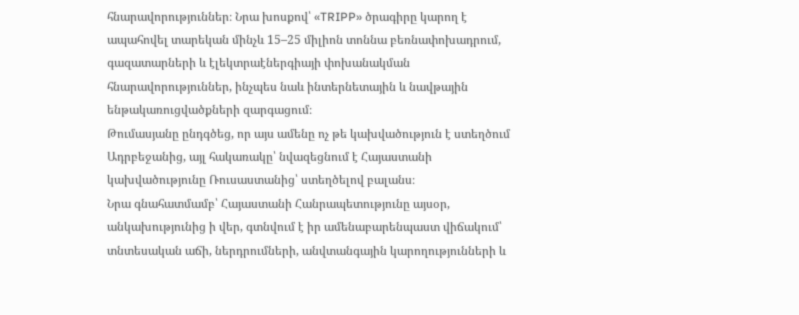հնարավորություններ։ Նրա խոսքով՝ «TRIPP» ծրագիրը կարող է ապահովել տարեկան մինչև 15–25 միլիոն տոննա բեռնափոխադրում, գազատարների և էլեկտրաէներգիայի փոխանակման հնարավորություններ, ինչպես նաև ինտերնետային և նավթային ենթակառուցվածքների զարգացում։
Թումասյանը ընդգծեց, որ այս ամենը ոչ թե կախվածություն է ստեղծում Ադրբեջանից, այլ հակառակը՝ նվազեցնում է Հայաստանի կախվածությունը Ռուսաստանից՝ ստեղծելով բալանս։
Նրա գնահատմամբ՝ Հայաստանի Հանրապետությունը այսօր, անկախությունից ի վեր, գտնվում է իր ամենաբարենպաստ վիճակում՝ տնտեսական աճի, ներդրումների, անվտանգային կարողությունների և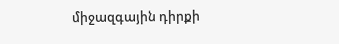միջազգային դիրքի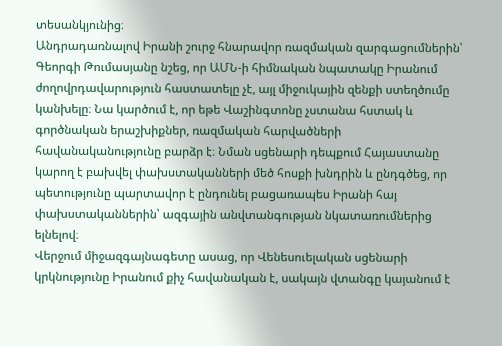տեսանկյունից։
Անդրադառնալով Իրանի շուրջ հնարավոր ռազմական զարգացումներին՝ Գեորգի Թումասյանը նշեց, որ ԱՄՆ‑ի հիմնական նպատակը Իրանում ժողովրդավարություն հաստատելը չէ, այլ միջուկային զենքի ստեղծումը կանխելը։ Նա կարծում է, որ եթե Վաշինգտոնը չստանա հստակ և գործնական երաշխիքներ, ռազմական հարվածների հավանականությունը բարձր է։ Նման սցենարի դեպքում Հայաստանը կարող է բախվել փախստականների մեծ հոսքի խնդրին և ընդգծեց, որ պետությունը պարտավոր է ընդունել բացառապես Իրանի հայ փախստականներին՝ ազգային անվտանգության նկատառումներից ելնելով։
Վերջում միջազգայնագետը ասաց, որ Վենեսուելական սցենարի կրկնությունը Իրանում քիչ հավանական է, սակայն վտանգը կայանում է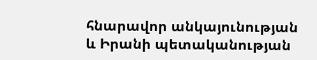հնարավոր անկայունության և Իրանի պետականության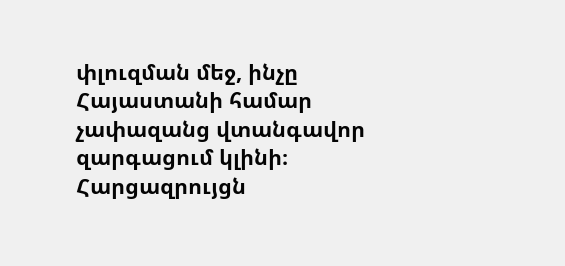փլուզման մեջ, ինչը Հայաստանի համար չափազանց վտանգավոր զարգացում կլինի։
Հարցազրույցն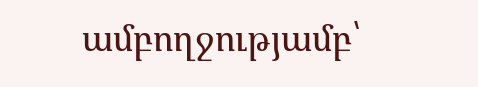ամբողջությամբ՝